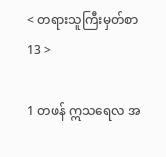< တရားသူကြီးမှတ်စာ 13 >

1 တဖန် ဣသရေလ အ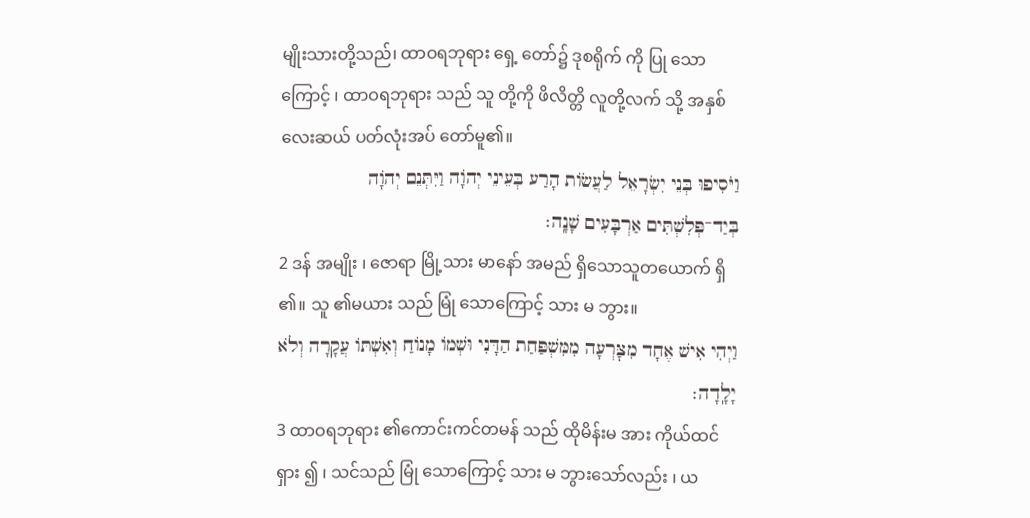မျိုးသားတို့သည်၊ ထာဝရဘုရား ရှေ့ တော်၌ ဒုစရိုက် ကို ပြု သောကြောင့် ၊ ထာဝရဘုရား သည် သူ တို့ကို ဖိလိတ္တိ လူတို့လက် သို့ အနှစ် လေးဆယ် ပတ်လုံးအပ် တော်မူ၏။
וַיֹּסִיפוּ בְּנֵי יִשְׂרָאֵל לַעֲשׂוֹת הָרַע בְּעֵינֵי יְהֹוָה וַיִּתְּנֵם יְהֹוָה בְּיַד־פְּלִשְׁתִּים אַרְבָּעִים שָׁנָֽה׃
2 ဒန် အမျိုး ၊ ဇောရာ မြို့သား မာနော် အမည် ရှိသောသူတယောက် ရှိ ၏။ သူ ၏မယား သည် မြုံ သောကြောင့် သား မ ဘွား။
וַיְהִי אִישׁ אֶחָד מִצׇּרְעָה מִמִּשְׁפַּחַת הַדָּנִי וּשְׁמוֹ מָנוֹחַ וְאִשְׁתּוֹ עֲקָרָה וְלֹא יָלָֽדָה׃
3 ထာဝရဘုရား ၏ကောင်းကင်တမန် သည် ထိုမိန်းမ အား ကိုယ်ထင်ရှား ၍ ၊ သင်သည် မြုံ သောကြောင့် သား မ ဘွားသော်လည်း ၊ ယ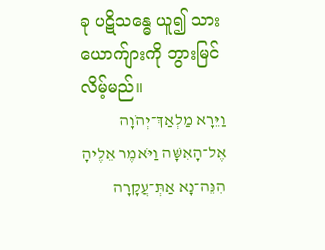ခု ပဋိသန္ဓေ ယူ၍ သား ယောက်ျားကို ဘွားမြင် လိမ့်မည်။
וַיֵּרָא מַלְאַךְ־יְהֹוָה אֶל־הָאִשָּׁה וַיֹּאמֶר אֵלֶיהָ הִנֵּה־נָא אַתְּ־עֲקָרָה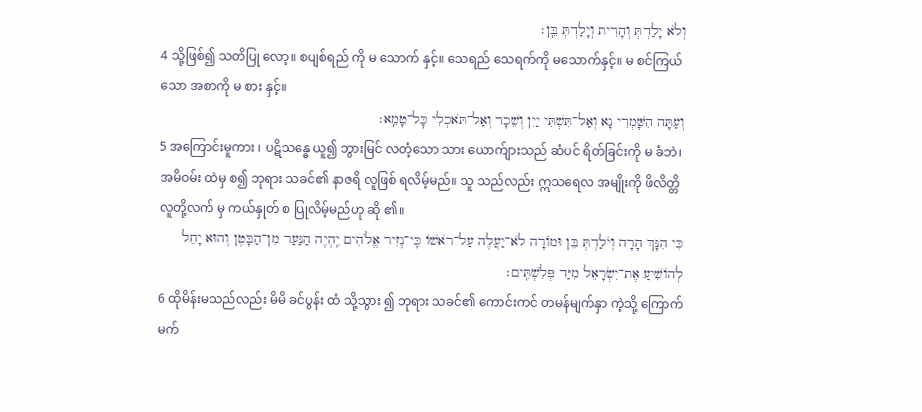וְלֹא יָלַדְתְּ וְהָרִית וְיָלַדְתְּ בֵּֽן׃
4 သို့ဖြစ်၍ သတိပြု လော့။ စပျစ်ရည် ကို မ သောက် နှင့်။ သေရည် သေရက်ကို မသောက်နှင့်။ မ စင်ကြယ်သော အစာကို မ စား နှင့်။
וְעַתָּה הִשָּׁמְרִי נָא וְאַל־תִּשְׁתִּי יַיִן וְשֵׁכָר וְאַל־תֹּאכְלִי כׇּל־טָמֵֽא׃
5 အကြောင်းမူကား ၊ ပဋိသန္ဓေ ယူ၍ ဘွားမြင် လတံ့သော သား ယောက်ျားသည် ဆံပင် ရိတ်ခြင်းကို မ ခံဘဲ၊ အမိဝမ်း ထဲမှ စ၍ ဘုရား သခင်၏ နာဇရိ လူဖြစ် ရလိမ့်မည်။ သူ သည်လည်း ဣသရေလ အမျိုးကို ဖိလိတ္တိ လူတို့လက် မှ ကယ်နှုတ် စ ပြုလိမ့်မည်ဟု ဆို ၏။
כִּי הִנָּךְ הָרָה וְיֹלַדְתְּ בֵּן וּמוֹרָה לֹא־יַעֲלֶה עַל־רֹאשׁוֹ כִּֽי־נְזִיר אֱלֹהִים יִֽהְיֶה הַנַּעַר מִן־הַבָּטֶן וְהוּא יָחֵל לְהוֹשִׁיעַ אֶת־יִשְׂרָאֵל מִיַּד פְּלִשְׁתִּֽים׃
6 ထိုမိန်းမသည်လည်း မိမိ ခင်ပွန်း ထံ သို့သွား ၍ ဘုရား သခင်၏ ကောင်းကင် တမန်မျက်နှာ ကဲ့သို့ ကြောက်မက်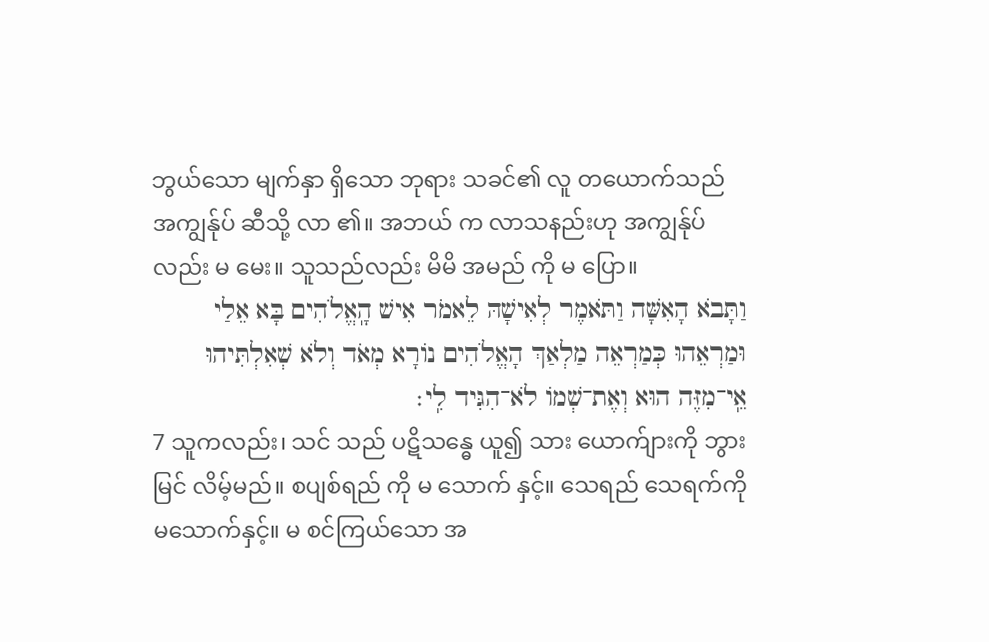ဘွယ်သော မျက်နှာ ရှိသော ဘုရား သခင်၏ လူ တယောက်သည် အကျွန်ုပ် ဆီသို့ လာ ၏။ အဘယ် က လာသနည်းဟု အကျွန်ုပ်လည်း မ မေး။ သူသည်လည်း မိမိ အမည် ကို မ ပြော။
וַתָּבֹא הָאִשָּׁה וַתֹּאמֶר לְאִישָׁהּ לֵאמֹר אִישׁ הָֽאֱלֹהִים בָּא אֵלַי וּמַרְאֵהוּ כְּמַרְאֵה מַלְאַךְ הָאֱלֹהִים נוֹרָא מְאֹד וְלֹא שְׁאִלְתִּיהוּ אֵֽי־מִזֶּה הוּא וְאֶת־שְׁמוֹ לֹא־הִגִּיד לִֽי׃
7 သူကလည်း၊ သင် သည် ပဋိသန္ဓေ ယူ၍ သား ယောက်ျားကို ဘွားမြင် လိမ့်မည်။ စပျစ်ရည် ကို မ သောက် နှင့်။ သေရည် သေရက်ကို မသောက်နှင့်။ မ စင်ကြယ်သော အ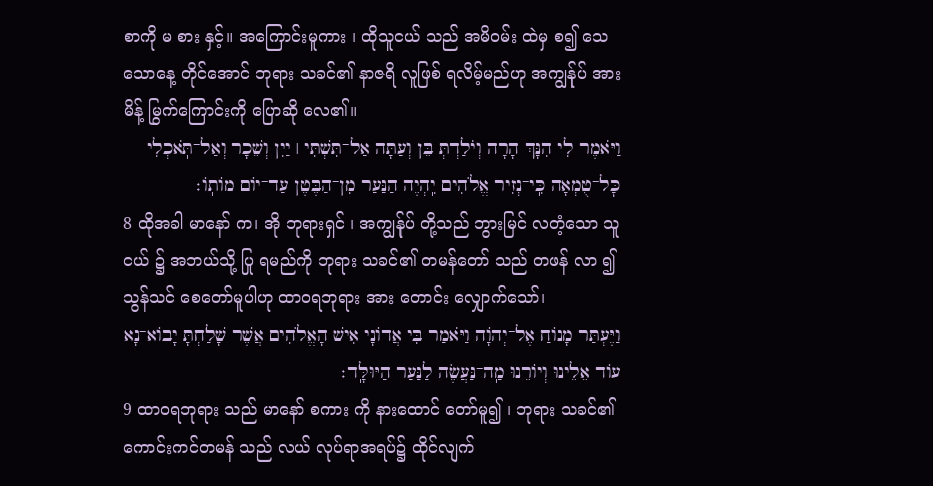စာကို မ စား နှင့်။ အကြောင်းမူကား ၊ ထိုသူငယ် သည် အမိဝမ်း ထဲမှ စ၍ သေ သောနေ့ တိုင်အောင် ဘုရား သခင်၏ နာဇရိ လူဖြစ် ရလိမ့်မည်ဟု အကျွန်ုပ် အား မိန့် မြွက်ကြောင်းကို ပြောဆို လေ၏။
וַיֹּאמֶר לִי הִנָּךְ הָרָה וְיֹלַדְתְּ בֵּן וְעַתָּה אַל־תִּשְׁתִּי ׀ יַיִן וְשֵׁכָר וְאַל־תֹּֽאכְלִי כׇּל־טֻמְאָה כִּֽי־נְזִיר אֱלֹהִים יִֽהְיֶה הַנַּעַר מִן־הַבֶּטֶן עַד־יוֹם מוֹתֽוֹ׃
8 ထိုအခါ မာနော် က၊ အို ဘုရားရှင် ၊ အကျွန်ုပ် တို့သည် ဘွားမြင် လတံ့သော သူငယ် ၌ အဘယ်သို့ ပြု ရမည်ကို ဘုရား သခင်၏ တမန်တော် သည် တဖန် လာ ၍ သွန်သင် စေတော်မူပါဟု ထာဝရဘုရား အား တောင်း လျှောက်သော်၊
וַיֶּעְתַּר מָנוֹחַ אֶל־יְהֹוָה וַיֹּאמַר בִּי אֲדוֹנָי אִישׁ הָאֱלֹהִים אֲשֶׁר שָׁלַחְתָּ יָבוֹא־נָא עוֹד אֵלֵינוּ וְיוֹרֵנוּ מַֽה־נַּעֲשֶׂה לַנַּעַר הַיּוּלָּֽד׃
9 ထာဝရဘုရား သည် မာနော် စကား ကို နားထောင် တော်မူ၍ ၊ ဘုရား သခင်၏ ကောင်းကင်တမန် သည် လယ် လုပ်ရာအရပ်၌ ထိုင်လျက်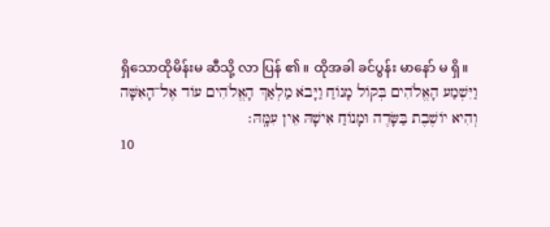ရှိသောထိုမိန်းမ ဆီသို့ လာ ပြန် ၏။ ထိုအခါ ခင်ပွန်း မာနော် မ ရှိ။
וַיִּשְׁמַע הָאֱלֹהִים בְּקוֹל מָנוֹחַ וַיָּבֹא מַלְאַךְ הָאֱלֹהִים עוֹד אֶל־הָאִשָּׁה וְהִיא יוֹשֶׁבֶת בַּשָּׂדֶה וּמָנוֹחַ אִישָׁהּ אֵין עִמָּֽהּ׃
10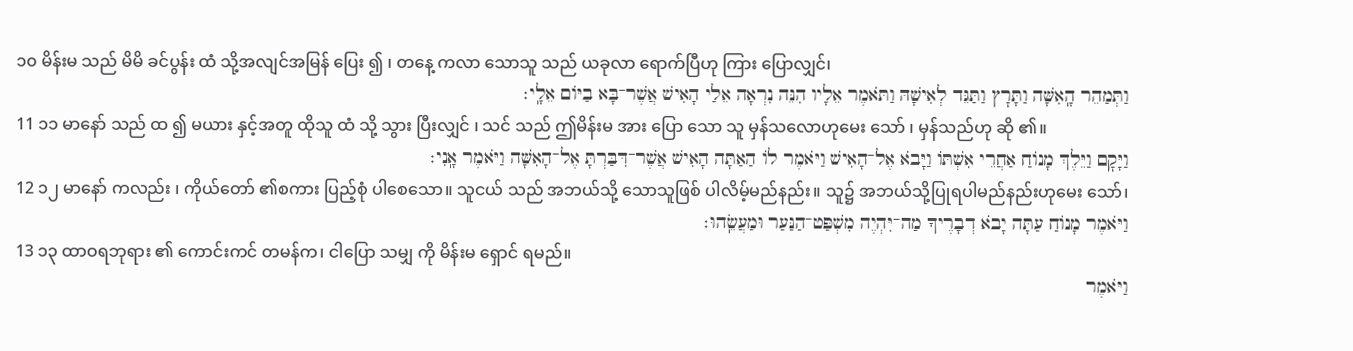၁၀ မိန်းမ သည် မိမိ ခင်ပွန်း ထံ သို့အလျင်အမြန် ပြေး ၍ ၊ တနေ့ ကလာ သောသူ သည် ယခုလာ ရောက်ပြီဟု ကြား ပြောလျှင်၊
וַתְּמַהֵר הָֽאִשָּׁה וַתָּרׇץ וַתַּגֵּד לְאִישָׁהּ וַתֹּאמֶר אֵלָיו הִנֵּה נִרְאָה אֵלַי הָאִישׁ אֲשֶׁר־בָּא בַיּוֹם אֵלָֽי׃
11 ၁၁ မာနော် သည် ထ ၍ မယား နှင့်အတူ ထိုသူ ထံ သို့ သွား ပြီးလျှင် ၊ သင် သည် ဤမိန်းမ အား ပြော သော သူ မှန်သလောဟုမေး သော် ၊ မှန်သည်ဟု ဆို ၏။
וַיָּקׇם וַיֵּלֶךְ מָנוֹחַ אַחֲרֵי אִשְׁתּוֹ וַיָּבֹא אֶל־הָאִישׁ וַיֹּאמֶר לוֹ הַאַתָּה הָאִישׁ אֲשֶׁר־דִּבַּרְתָּ אֶל־הָאִשָּׁה וַיֹּאמֶר אָֽנִי׃
12 ၁၂ မာနော် ကလည်း ၊ ကိုယ်တော် ၏စကား ပြည့်စုံ ပါစေသော။ သူငယ် သည် အဘယ်သို့ သောသူဖြစ် ပါလိမ့်မည်နည်း။ သူ၌ အဘယ်သို့ပြုရပါမည်နည်းဟုမေး သော်၊
וַיֹּאמֶר מָנוֹחַ עַתָּה יָבֹא דְבָרֶיךָ מַה־יִּהְיֶה מִשְׁפַּט־הַנַּעַר וּמַעֲשֵֽׂהוּ׃
13 ၁၃ ထာဝရဘုရား ၏ ကောင်းကင် တမန်က၊ ငါပြော သမျှ ကို မိန်းမ ရှောင် ရမည်။
וַיֹּאמֶר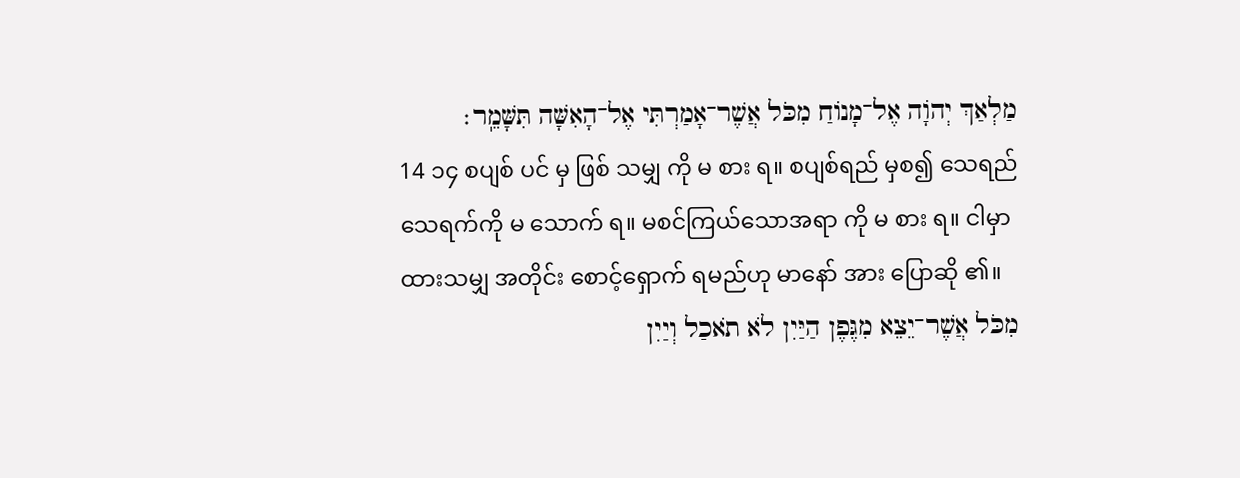מַלְאַךְ יְהֹוָה אֶל־מָנוֹחַ מִכֹּל אֲשֶׁר־אָמַרְתִּי אֶל־הָאִשָּׁה תִּשָּׁמֵֽר׃
14 ၁၄ စပျစ် ပင် မှ ဖြစ် သမျှ ကို မ စား ရ။ စပျစ်ရည် မှစ၍ သေရည် သေရက်ကို မ သောက် ရ။ မစင်ကြယ်သောအရာ ကို မ စား ရ။ ငါမှာ ထားသမျှ အတိုင်း စောင့်ရှောက် ရမည်ဟု မာနော် အား ပြောဆို ၏။
מִכֹּל אֲשֶׁר־יֵצֵא מִגֶּפֶן הַיַּיִן לֹא תֹאכַל וְיַיִן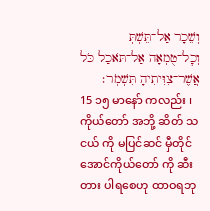וְשֵׁכָר אַל־תֵּשְׁתְּ וְכׇל־טֻמְאָה אַל־תֹּאכַל כֹּל אֲשֶׁר־צִוִּיתִיהָ תִּשְׁמֹֽר׃
15 ၁၅ မာနော် ကလည်း ၊ ကိုယ်တော် အဘို့ ဆိတ် သငယ် ကို မပြင်ဆင် မှီတိုင်အောင်ကိုယ်တော် ကို ဆီးတား ပါရစေဟု ထာဝရဘု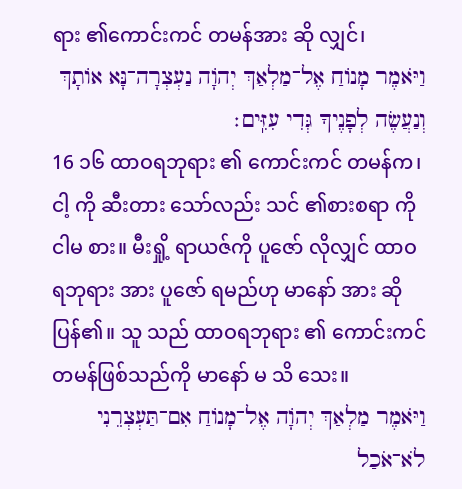ရား ၏ကောင်းကင် တမန်အား ဆို လျှင်၊
וַיֹּאמֶר מָנוֹחַ אֶל־מַלְאַךְ יְהֹוָה נַעְצְרָה־נָּא אוֹתָךְ וְנַעֲשֶׂה לְפָנֶיךָ גְּדִי עִזִּֽים׃
16 ၁၆ ထာဝရဘုရား ၏ ကောင်းကင် တမန်က၊ ငါ့ ကို ဆီးတား သော်လည်း သင် ၏စားစရာ ကို ငါမ စား။ မီးရှို့ ရာယဇ်ကို ပူဇော် လိုလျှင် ထာဝရဘုရား အား ပူဇော် ရမည်ဟု မာနော် အား ဆို ပြန်၏။ သူ သည် ထာဝရဘုရား ၏ ကောင်းကင် တမန်ဖြစ်သည်ကို မာနော် မ သိ သေး။
וַיֹּאמֶר מַלְאַךְ יְהֹוָה אֶל־מָנוֹחַ אִם־תַּעְצְרֵנִי לֹא־אֹכַל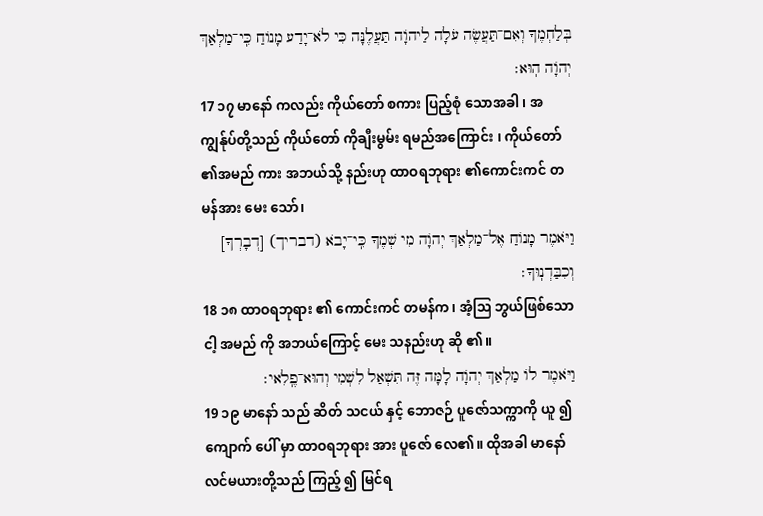בְּלַחְמֶךָ וְאִם־תַּעֲשֶׂה עֹלָה לַיהֹוָה תַּעֲלֶנָּה כִּי לֹא־יָדַע מָנוֹחַ כִּֽי־מַלְאַךְ יְהֹוָה הֽוּא׃
17 ၁၇ မာနော် ကလည်း ကိုယ်တော် စကား ပြည့်စုံ သောအခါ ၊ အကျွန်ုပ်တို့သည် ကိုယ်တော် ကိုချီးမွမ်း ရမည်အကြောင်း ၊ ကိုယ်တော် ၏အမည် ကား အဘယ်သို့ နည်းဟု ထာဝရဘုရား ၏ကောင်းကင် တမန်အား မေး သော်၊
וַיֹּאמֶר מָנוֹחַ אֶל־מַלְאַךְ יְהֹוָה מִי שְׁמֶךָ כִּֽי־יָבֹא (דבריך) [דְבָרְךָ] וְכִבַּדְנֽוּךָ׃
18 ၁၈ ထာဝရဘုရား ၏ ကောင်းကင် တမန်က၊ အံ့ဩ ဘွယ်ဖြစ်သော ငါ့ အမည် ကို အဘယ်ကြောင့် မေး သနည်းဟု ဆို ၏။
וַיֹּאמֶר לוֹ מַלְאַךְ יְהֹוָה לָמָּה זֶּה תִּשְׁאַל לִשְׁמִי וְהוּא־פֶֽלִאי׃
19 ၁၉ မာနော် သည် ဆိတ် သငယ် နှင့် ဘောဇဉ် ပူဇော်သက္ကာကို ယူ ၍ ကျောက် ပေါ် မှာ ထာဝရဘုရား အား ပူဇော် လေ၏။ ထိုအခါ မာနော် လင်မယားတို့သည် ကြည့် ၍ မြင်ရ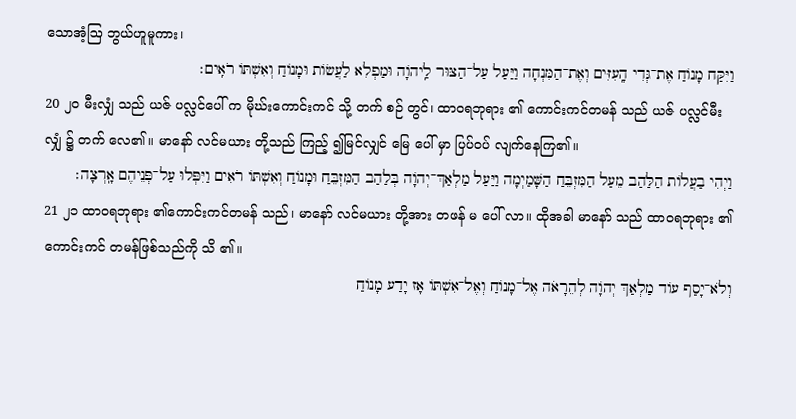သောအံ့ဩ ဘွယ်ဟူမူကား၊
וַיִּקַּח מָנוֹחַ אֶת־גְּדִי הָֽעִזִּים וְאֶת־הַמִּנְחָה וַיַּעַל עַל־הַצּוּר לַֽיהֹוָה וּמַפְלִא לַעֲשׂוֹת וּמָנוֹחַ וְאִשְׁתּוֹ רֹאִֽים׃
20 ၂၀ မီးလျှံ သည် ယဇ် ပလ္လင်ပေါ် က မိုဃ်းကောင်းကင် သို့ တက် စဉ် တွင်၊ ထာဝရဘုရား ၏ ကောင်းကင်တမန် သည် ယဇ် ပလ္လင်မီးလျှံ ၌ တက် လေ၏။ မာနော် လင်မယား တို့သည် ကြည့် ၍မြင်လျှင် မြေ ပေါ် မှာ ပြပ်ဝပ် လျက်နေကြ၏။
וַיְהִי בַעֲלוֹת הַלַּהַב מֵעַל הַמִּזְבֵּחַ הַשָּׁמַיְמָה וַיַּעַל מַלְאַךְ־יְהֹוָה בְּלַהַב הַמִּזְבֵּחַ וּמָנוֹחַ וְאִשְׁתּוֹ רֹאִים וַיִּפְּלוּ עַל־פְּנֵיהֶם אָֽרְצָה׃
21 ၂၁ ထာဝရဘုရား ၏ကောင်းကင်တမန် သည်၊ မာနော် လင်မယား တို့အား တဖန် မ ပေါ် လာ။ ထိုအခါ မာနော် သည် ထာဝရဘုရား ၏ ကောင်းကင် တမန်ဖြစ်သည်ကို သိ ၏။
וְלֹא־יָסַף עוֹד מַלְאַךְ יְהֹוָה לְהֵרָאֹה אֶל־מָנוֹחַ וְאֶל־אִשְׁתּוֹ אָז יָדַע מָנוֹחַ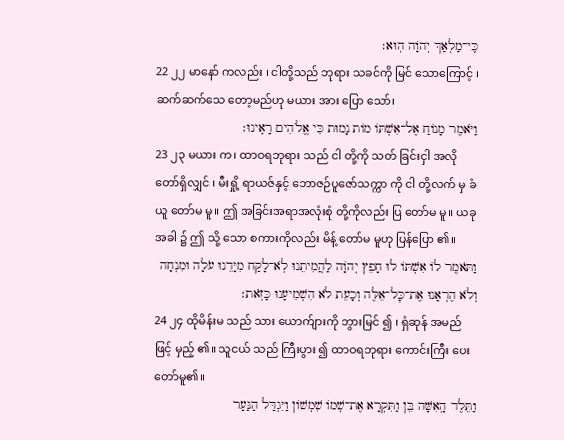כִּֽי־מַלְאַךְ יְהֹוָה הֽוּא׃
22 ၂၂ မာနော် ကလည်း ၊ ငါတို့သည် ဘုရား သခင်ကို မြင် သောကြောင့် ၊ ဆက်ဆက်သေ တော့မည်ဟု မယား အား ပြော သော်၊
וַיֹּאמֶר מָנוֹחַ אֶל־אִשְׁתּוֹ מוֹת נָמוּת כִּי אֱלֹהִים רָאִֽינוּ׃
23 ၂၃ မယား က၊ ထာဝရဘုရား သည် ငါ တို့ကို သတ် ခြင်းငှါ အလို တော်ရှိလျှင် ၊ မီးရှို့ ရာယဇ်နှင့် ဘောဇဉ်ပူဇော်သက္ကာ ကို ငါ တို့လက် မှ ခံယူ တော်မ မူ။ ဤ အခြင်းအရာအလုံးစုံ တို့ကိုလည်း ပြ တော်မ မူ။ ယခုအခါ ၌ ဤ သို့ သော စကားကိုလည်း မိန့် တော်မ မူဟု ပြန်ပြော ၏။
וַתֹּאמֶר לוֹ אִשְׁתּוֹ לוּ חָפֵץ יְהֹוָה לַהֲמִיתֵנוּ לֹֽא־לָקַח מִיָּדֵנוּ עֹלָה וּמִנְחָה וְלֹא הֶרְאָנוּ אֶת־כׇּל־אֵלֶּה וְכָעֵת לֹא הִשְׁמִיעָנוּ כָּזֹֽאת׃
24 ၂၄ ထိုမိန်းမ သည် သား ယောက်ျားကို ဘွားမြင် ၍ ၊ ရှံဆုန် အမည် ဖြင့် မှည့် ၏။ သူငယ် သည် ကြီးပွား ၍ ထာဝရဘုရား ကောင်းကြီး ပေးတော်မူ၏။
וַתֵּלֶד הָֽאִשָּׁה בֵּן וַתִּקְרָא אֶת־שְׁמוֹ שִׁמְשׁוֹן וַיִּגְדַּל הַנַּעַר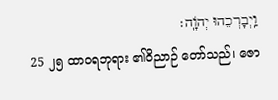וַֽיְבָרְכֵהוּ יְהֹוָֽה׃
25 ၂၅ ထာဝရဘုရား ၏ဝိညာဉ် တော်သည်၊ ဇော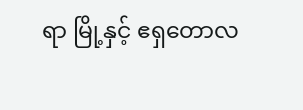ရာ မြို့နှင့် ဧရှတောလ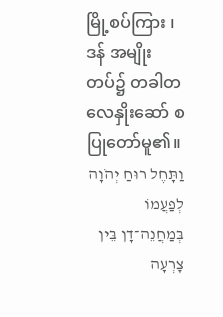မြို့စပ်ကြား ၊ ဒန် အမျိုးတပ်၌ တခါတလေနှိုးဆော် စ ပြုတော်မူ၏။
וַתָּחֶל רוּחַ יְהֹוָה לְפַעֲמוֹ בְּמַחֲנֵה־דָן בֵּין צׇרְעָה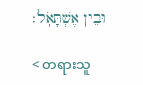וּבֵין אֶשְׁתָּאֹֽל׃

< တရားသူ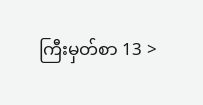ကြီးမှတ်စာ 13 >